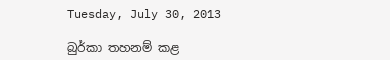Tuesday, July 30, 2013

බුර්කා තහනම් කළ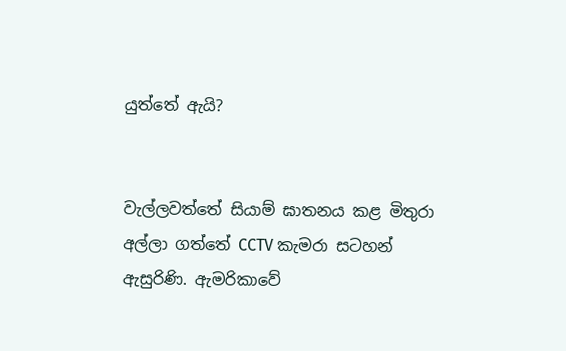යුත්තේ ඇයි?


වැල්ලවත්තේ සියාම් ඝාතනය කළ මිතුරා අල්ලා ගත්තේ CCTV කැමරා සටහන් ඇසුරිණි. ඇමරිකාවේ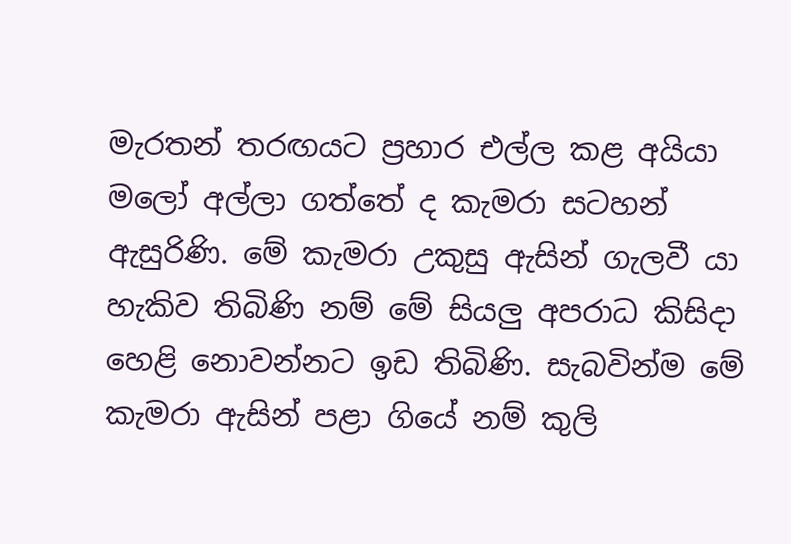මැරතන් තරඟයට ප්‍රහාර එල්ල කළ අයියා මලෝ අල්ලා ගත්තේ ද කැමරා සටහන් ඇසුරිණි. මේ කැමරා උකුසු ඇසින් ගැලවී යා හැකිව තිබිණි නම් මේ සියලු අපරාධ කිසිදා හෙළි නොවන්නට ඉඩ තිබිණි. සැබවින්ම මේ කැමරා ඇසින් පළා ගියේ නම් කුලි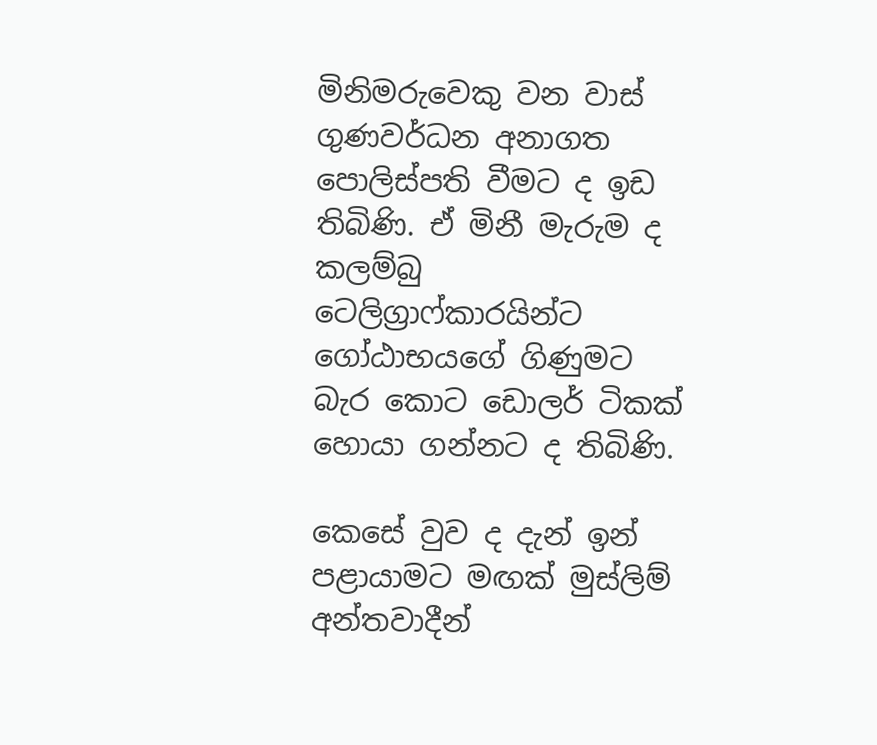මිනිමරුවෙකු වන වාස් ගුණවර්ධන අනාගත පොලිස්පති වීමට ද ඉඩ තිබිණි. ඒ මිනී මැරුම ද කලම්බු ටෙලිග්‍රාෆ්කාරයින්ට ගෝඨාභයගේ ගිණුමට බැර කොට ඩොලර් ටිකක් හොයා ගන්නට ද තිබිණි.

කෙසේ වුව ද දැන් ඉන් පළායාමට මඟක් මුස්ලිම් අන්තවාදීන්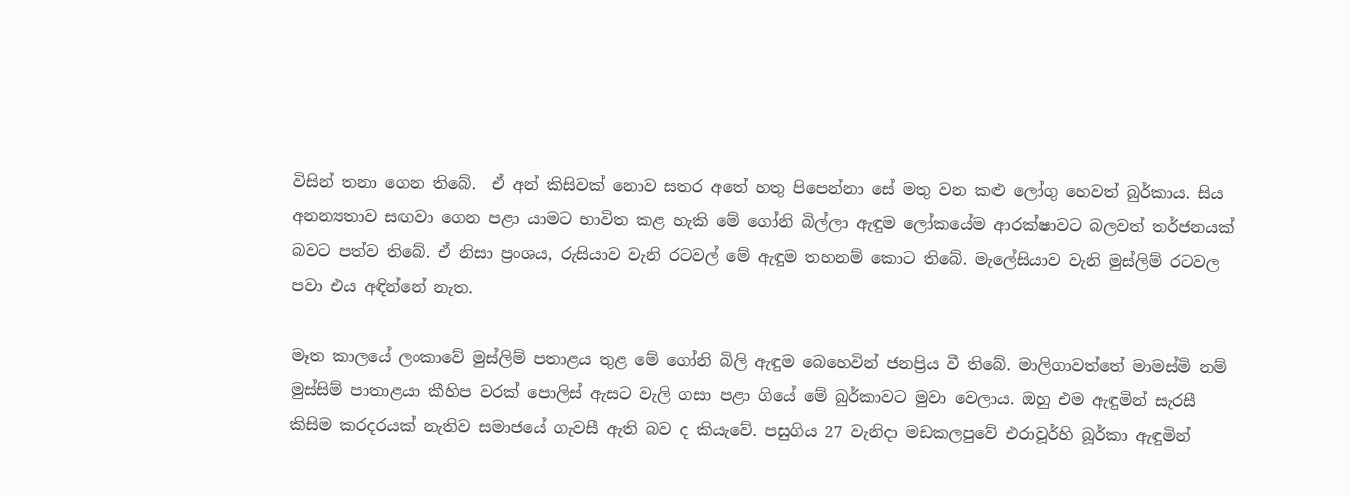විසින් තනා ගෙන තිබේ.  ඒ අන් කිසිවක් නොව සතර අතේ හතු පිපෙන්නා සේ මතු වන කළු ලෝගු හෙවත් බුර්කාය. සිය අනන්‍යතාව සඟවා ගෙන පළා යාමට භාවිත කළ හැකි මේ ගෝනි බිල්ලා ඇඳුම ලෝකයේම ආරක්ෂාවට බලවත් තර්ජනයක් බවට පත්ව තිබේ. ඒ නිසා ප්‍රංශය, රුසියාව වැනි රටවල් මේ ඇඳුම තහනම් කොට තිබේ. මැලේසියාව වැනි මුස්ලිම් රටවල පවා එය අඳින්නේ නැත.

මෑත කාලයේ ලංකාවේ මුස්ලිම් පතාළය තුළ මේ ගෝනි බිලි ඇඳුම බෙහෙවින් ජනප්‍රිය වී තිබේ. මාලිගාවත්තේ මාමස්මි නම් මුස්සිම් පාතාළයා කීහිප වරක් පොලිස් ඇසට වැලි ගසා පළා ගියේ මේ බුර්කාවට මුවා වෙලාය. ඔහු එම ඇඳුමින් සැරසී කිසිම කරදරයක් නැතිව සමාජයේ ගැවසී ඇති බව ද කියැවේ. පසුගිය 27 වැනිදා මඩකලපුවේ එරාවූර්හි බූර්කා ඇඳුමින්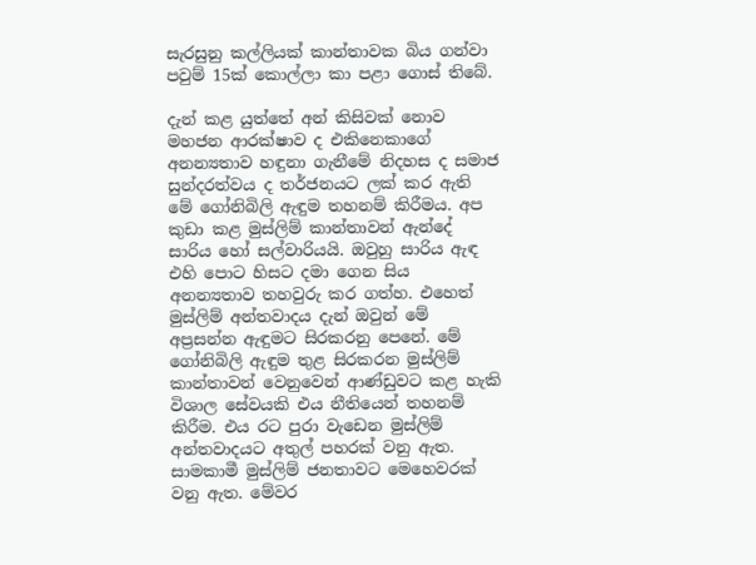සැරසුනු කල්ලියක් කාන්තාවක බිය ගන්වා පවුම් 15ක් කොල්ලා කා පළා ගොස් තිබේ.

දැන් කළ යුත්තේ අන් කිසිවක් නොව මහජන ආරක්ෂාව ද එකිනෙකාගේ අනන්‍යතාව හඳුනා ගැනීමේ නිදහස ද සමාජ සුන්දරත්වය ද තර්ජනයට ලක් කර ඇති මේ ගෝනිබිලි ඇඳුම තහනම් කිරීමය. අප කුඩා කළ මුස්ලිම් කාන්තාවන් ඇන්දේ සාරිය හෝ සල්වාරියයි. ඔවුහු සාරිය ඇඳ එහි පොට හිසට දමා ගෙන සිය අනන්‍යතාව තහවුරු කර ගත්හ. එහෙත් මුස්ලිම් අන්තවාදය දැන් ඔවුන් මේ අප්‍රසන්න ඇඳුමට සිරකරනු පෙනේ. මේ ගෝනිබිලි ඇඳුම තුළ සිරකරන මුස්ලිම් කාන්තාවන් වෙනුවෙන් ආණ්ඩුවට කළ හැකි විශාල සේවයකි එය නීතියෙන් තහනම් කිරීම. එය රට පුරා වැඩෙන මුස්ලිම් අන්තවාදයට අතුල් පහරක් වනු ඇත. සාමකාමී මුස්ලිම් ජනතාවට මෙහෙවරක් වනු ඇත. මේවර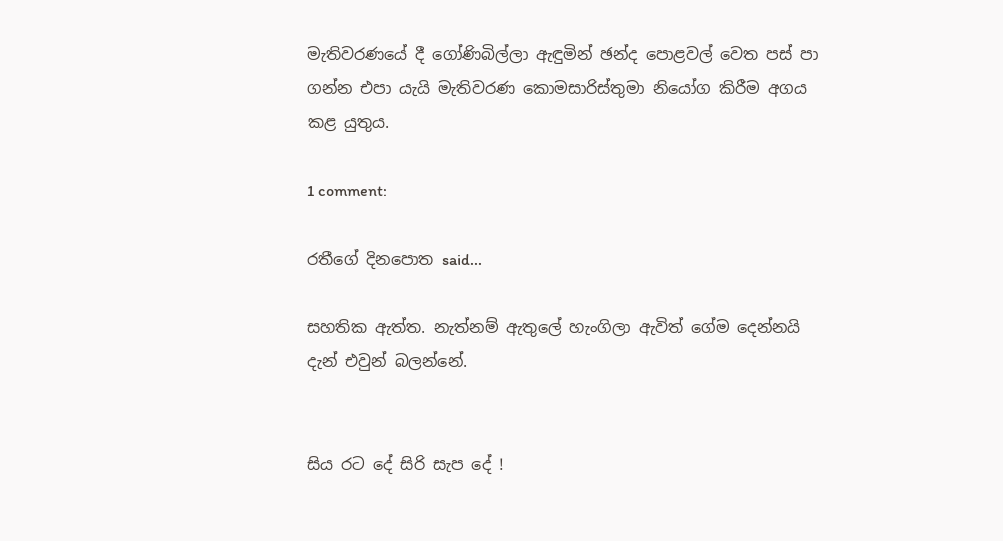මැතිවරණයේ දී ගෝණිබිල්ලා ඇඳුමින් ඡන්ද පොළවල් වෙත පස් පා ගන්න එපා යැයි මැතිවරණ කොමසාරිස්තුමා නියෝග කිරීම අගය කළ යුතුය.

1 comment:

රතීගේ දිනපොත said...

සහතික ඇත්ත. නැත්නම් ඇතුලේ හැංගිලා ඇවිත් ගේම දෙන්නයි දැන් එවුන් බලන්නේ.


සිය රට දේ සිරි සැප දේ !